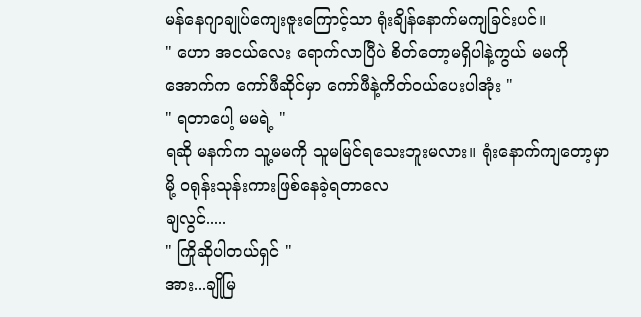မန်နေဂျာချုပ်ကျေးဇူးကြောင့်သာ ရုံးချိန်နောက်မကျခြင်းပင်။
" ဟော အငယ်လေး ရောက်လာပြီပဲ စိတ်တော့မရှိပါနဲ့ကွယ် မမကို အောက်က ကော်ဖီဆိုင်မှာ ကော်ဖီနဲ့ကိတ်ဝယ်ပေးပါအုံး "
" ရတာပေါ့ မမရဲ့ "
ရဆို မနက်က သူ့မမကို သူမမြင်ရသေးဘူးမလား။ ရုံးနောက်ကျတော့မှာမို့ ဝရုန်းသုန်းကားဖြစ်နေခဲ့ရတာလေ
ချလွင်.....
" ကြိုဆိုပါတယ်ရှင် "
အား...ချိုမြ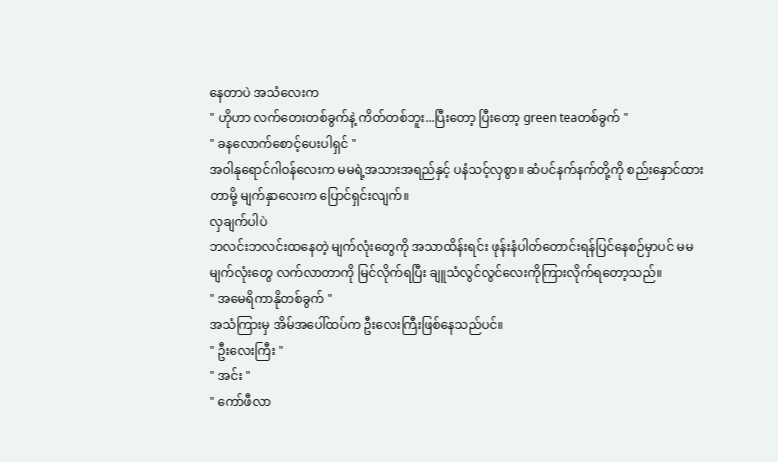နေတာပဲ အသံလေးက
" ဟိုဟာ လက်တေးတစ်ခွက်နဲ့ ကိတ်တစ်ဘူး...ပြီးတော့ ပြီးတော့ green teaတစ်ခွက် "
" ခနလောက်စောင့်ပေးပါရှင် "
အဝါနုရောင်ဂါဝန်လေးက မမရဲ့အသားအရည်နှင့် ပနံသင့်လှစွာ။ ဆံပင်နက်နက်တို့ကို စည်းနှောင်ထားတာမို့ မျက်နှာလေးက ပြောင်ရှင်းလျက်။
လှချက်ပါပဲ
ဘလင်းဘလင်းထနေတဲ့ မျက်လုံးတွေကို အသာထိန်းရင်း ဖုန်းနံပါတ်တောင်းရန်ပြင်နေစဉ်မှာပင် မမမျက်လုံးတွေ လက်လာတာကို မြင်လိုက်ရပြီး ချူသံလွင်လွင်လေးကိုကြားလိုက်ရတော့သည်။
" အမေရိကာနိုတစ်ခွက် "
အသံကြားမှ အိမ်အပေါ်ထပ်က ဦးလေးကြီးဖြစ်နေသည်ပင်။
" ဦးလေးကြီး "
" အင်း "
" ကော်ဖီလာ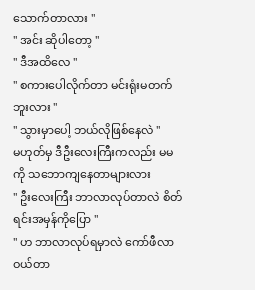သောက်တာလား "
" အင်း ဆိုပါတော့ "
" ဒီအထိလေ "
" စကားပေါလိုက်တာ မင်းရုံးမတက်ဘူးလား "
" သွားမှာပေါ့ ဘယ်လိုဖြစ်နေလဲ "
မဟုတ်မှ ဒီဦးလေးကြီးကလည်း မမကို သဘောကျနေတာများလား
" ဦးလေးကြီး ဘာလာလုပ်တာလဲ စိတ်ရင်းအမှန်ကိုပြော "
" ဟ ဘာလာလုပ်ရမှာလဲ ကော်ဖီလာဝယ်တာ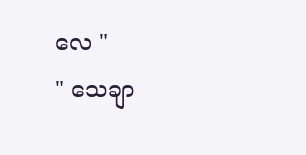လေ "
" သေချာ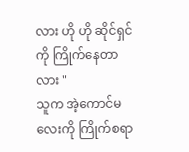လား ဟို ဟို ဆိုင်ရှင်ကို ကြိုက်နေတာလား "
သူက အဲ့ကောင်မလေးကို ကြိုက်စရာ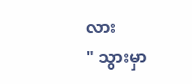လား
" သွားမှာ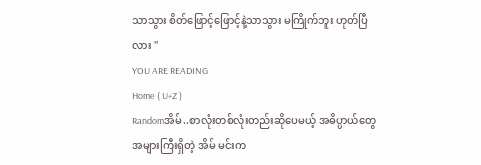သာသွား စိတ်ဖြောင့်ဖြောင့်နဲ့သာသွား မကြိုက်ဘူး ဟုတ်ပြီလား "
YOU ARE READING
Home ( U+Z )
Randomအိမ်..စာလုံးတစ်လုံးတည်းဆိုပေမယ့် အဓိပ္ပာယ်တွေ အများကြီးရှိတဲ့ အိမ် မင်းက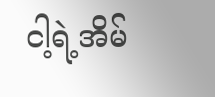ငါ့ရဲ့အိမ်